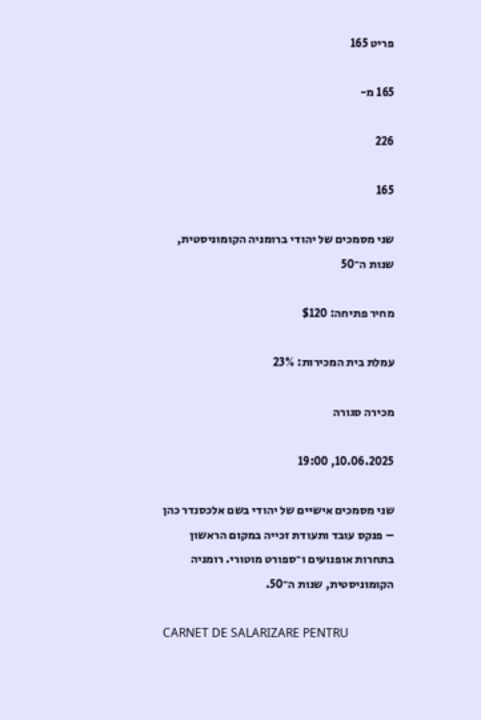פריט 165

165 מ-

226

165

שני מסמכים של יהודי ברומניה הקומוניסטית, שנות ה־50

מחיר פתיחה: $120

עמלת בית המכירות: 23%

מכירה סגורה

10.06.2025, 19:00

שני מסמכים אישיים של יהודי בשם אלכסנדר כהן – פנקס עובד ותעודת זכייה במקום הראשון בתחרות אופנועים ו־ספורט מוטורי. רומניה הקומוניסטית, שנות ה־50.

CARNET DE SALARIZARE PENTRU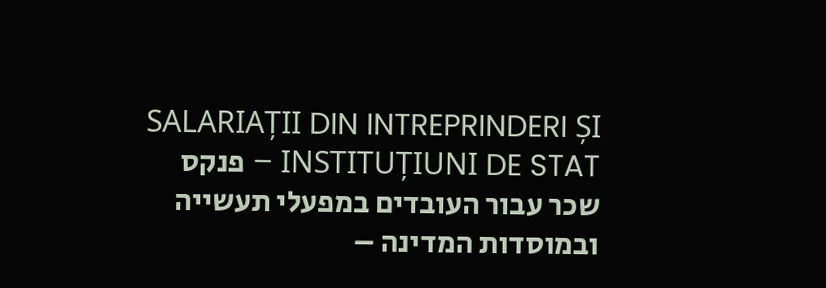SALARIAȚII DIN INTREPRINDERI ȘI INSTITUȚIUNI DE STAT – פנקס שכר עבור העובדים במפעלי תעשייה ובמוסדות המדינה –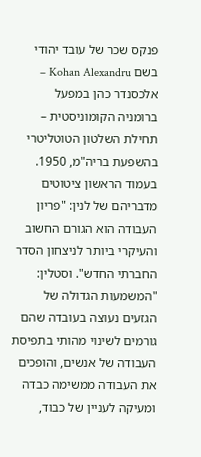פנקס שכר של עובד יהודי בשם Kohan Alexandru – אלכסנדר כהן במפעל ברומניה הקומוניסטית – תחילת השלטון הטוטליטרי בהשפעת בריה"מ, 1950. בעמוד הראשון ציטוטים מדבריהם של לנין: "פריון העבודה הוא הגורם החשוב והעיקרי ביותר לניצחון הסדר החברתי החדש". וסטלין: "המשמעות הגדולה של הגזעים נעוצה בעובדה שהם גורמים לשינוי מהותי בתפיסת העבודה של אנשים, והופכים את העבודה ממשימה כבדה ומעיקה לעניין של כבוד,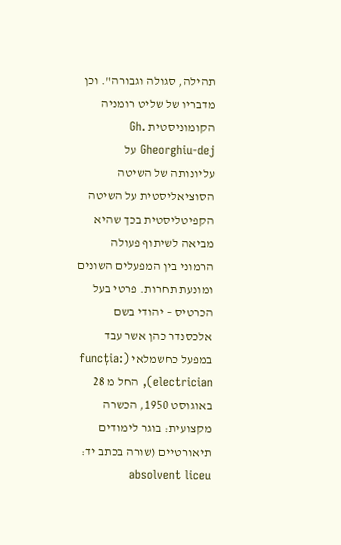תהילה, סגולה וגבורה". וכן מדבריו של שליט רומניה הקומוניסטית Gh. Gheorghiu-dej על עליונותה של השיטה הסוציאליסטית על השיטה הקפיטליסטית בכך שהיא מביאה לשיתוף פעולה הרמוני בין המפעלים השונים ומונעת תחרות. פרטי בעל הכרטיס – יהודי בשם אלכסנדר כהן אשר עבד במפעל כחשמלאי (funcția: electrician), החל מ 28 באוגוסט 1950, הכשרה מקצועית: בוגר לימודים תיאורטיים (שורה בכתב יד: absolvent liceu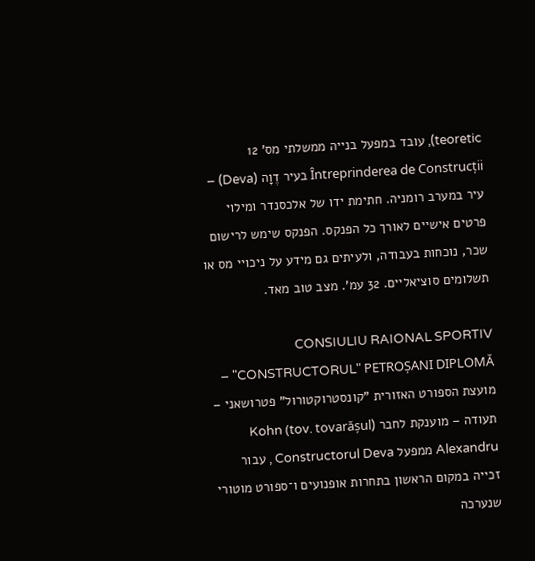teoretic), עובד במפעל בנייה ממשלתי מס' 12 Întreprinderea de Construcții בעיר דֶוָה (Deva) – עיר במערב רומניה. חתימת ידו של אלכסנדר ומילוי פרטים אישיים לאורך כל הפנקס. הפנקס שימש לרישום שכר, נוכחות בעבודה, ולעיתים גם מידע על ניכויי מס או תשלומים סוציאליים. 32 עמ'. מצב טוב מאד.

CONSIULIU RAIONAL SPORTIV "CONSTRUCTORUL" PETROȘANI DIPLOMĂ – מועצת הספורט האזורית "קונסטרוקטורול" פטרושאני – תעודה – מוענקת לחבר (tov. tovarășul) Kohn Alexandru ממפעל Constructorul Deva , עבור זכייה במקום הראשון בתחרות אופנועים ו־ספורט מוטורי שנערכה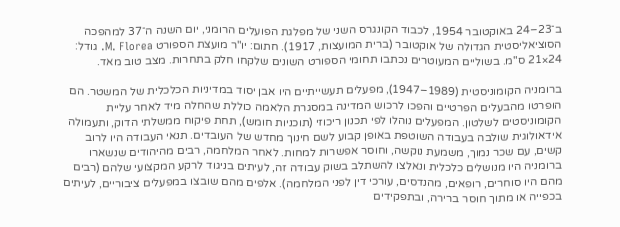ב־23–24 באוקטובר 1954, לכבוד הקונגרס השני של מפלגת הפועלים הרומני, יום השנה ה־37 למהפכה הסוציאליסטית הגדולה של אוקטובר (ברית המועצות, 1917). חתום: יו"ר מועצת הספורט M. Florea. גודל: 24×21 ס"מ. בשוליים המעוטרים נכתבו תחומי הספורט השונים שלקחו חלק בתחרות. מצב טוב מאד.

ברומניה הקומוניסטית (1989–1947), מפעלים תעשייתיים היו אבן יסוד במדיניות הכלכלית של המשטר. הם הופרטו מהבעלים הפרטיים והפכו לרכוש המדינה במסגרת הלאמה כוללת שהחלה מיד לאחר עליית הקומוניסטים לשלטון. המפעלים נוהלו לפי תכנון ריכוזי (תוכניות חומש), תחת פיקוח ממשלתי הדוק, ותעמולה אידאולוגית שולבה בעבודה השוטפת באופן קבוע לשם חינוך מחדש של העובדים. תנאי העבודה היו לרוב קשים, עם שכר נמוך, משמעת נוקשה, וחוסר אפשרות למחות. לאחר המלחמה, רבים מהיהודים שנשארו ברומניה היו מנושלים כלכלית ונאלצו להשתלב בשוק עבודה זה, לעיתים בניגוד לרקע המקצועי שלהם (רבים מהם היו סוחרים, רופאים, מהנדסים, עורכי דין לפני המלחמה). אלפים מהם שובצו במפעלים ציבוריים, לעיתים בכפייה או מתוך חוסר ברירה, ובתפקידים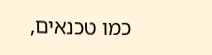כמו טכנאים,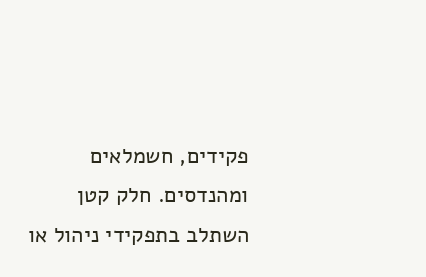פקידים, חשמלאים ומהנדסים. חלק קטן השתלב בתפקידי ניהול או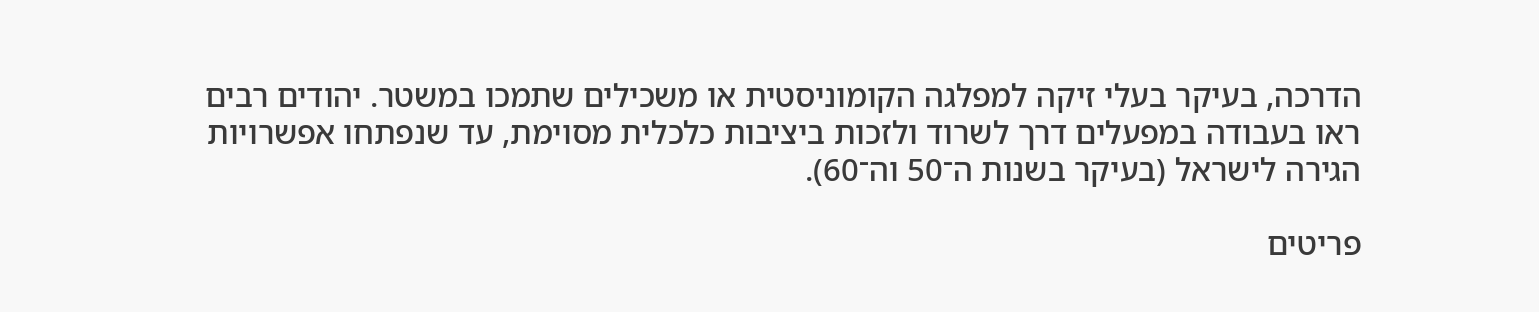הדרכה, בעיקר בעלי זיקה למפלגה הקומוניסטית או משכילים שתמכו במשטר. יהודים רבים ראו בעבודה במפעלים דרך לשרוד ולזכות ביציבות כלכלית מסוימת, עד שנפתחו אפשרויות הגירה לישראל (בעיקר בשנות ה־50 וה־60).

פריטים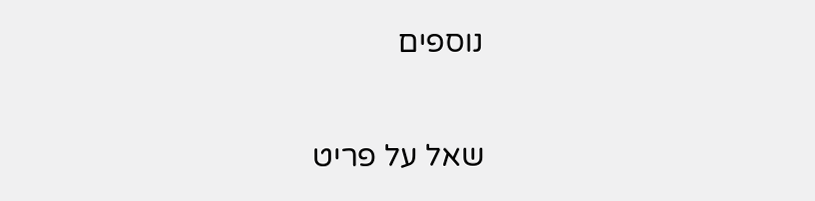נוספים

שאל על פריט